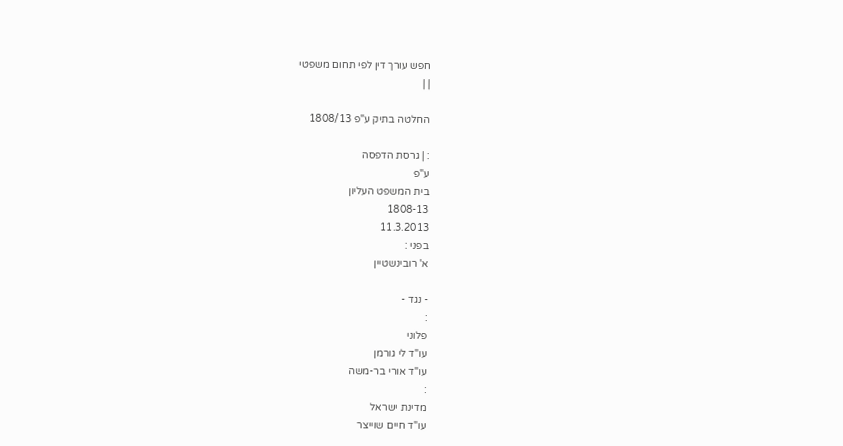חפש עורך דין לפי תחום משפטי
| |

החלטה בתיק ע"פ 1808/13

: | גרסת הדפסה
ע"פ
בית המשפט העליון
1808-13
11.3.2013
בפני :
א' רובינשטיין

- נגד -
:
פלוני
עו"ד לי גורמן
עו"ד אורי בר-משה
:
מדינת ישראל
עו"ד חיים שוייצר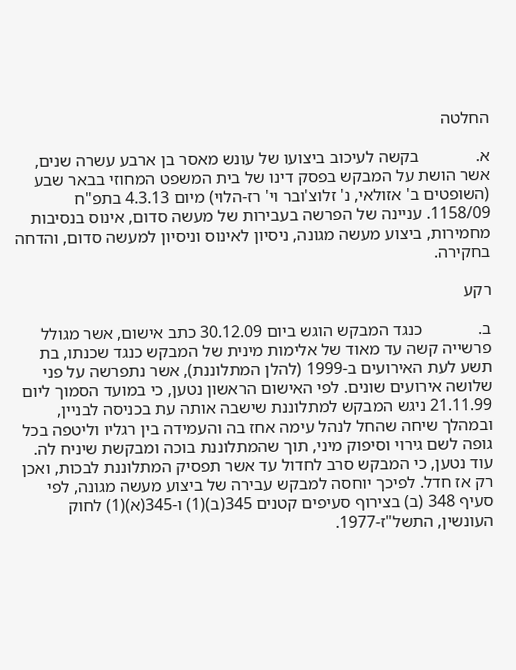החלטה

א.             בקשה לעיכוב ביצועו של עונש מאסר בן ארבע עשרה שנים, אשר הושת על המבקש בפסק דינו של בית המשפט המחוזי בבאר שבע (השופטים ב' אזולאי, נ' זלוצ'ובר וי' רז-הלוי) מיום 4.3.13 בתפ"ח 1158/09. עניינה של הפרשה בעבירות של מעשה סדום, אינוס בנסיבות מחמירות, ביצוע מעשה מגונה, ניסיון לאינוס וניסיון למעשה סדום, והדחה בחקירה.

רקע

ב.             כנגד המבקש הוגש ביום 30.12.09 כתב אישום, אשר מגולל פרשייה קשה עד מאוד של אלימות מינית של המבקש כנגד שכנתו, בת תשע לעת האירועים ב-1999 (להלן המתלוננת), אשר נתפרשה על פני שלושה אירועים שונים. לפי האישום הראשון נטען, כי במועד הסמוך ליום 21.11.99 ניגש המבקש למתלוננת שישבה אותה עת בכניסה לבניין, ובמהלך שיחה שהחל לנהל עימה אחז בה והעמידה בין רגליו וליטפה בכל גופה לשם גירוי וסיפוק מיני, תוך שהמתלוננת בוכה ומבקשת שיניח לה. עוד נטען, כי המבקש סרב לחדול עד אשר תפסיק המתלוננת לבכות, ואכן רק אז חדל. לפיכך יוחסה למבקש עבירה של ביצוע מעשה מגונה, לפי סעיף 348 (ב) בצירוף סעיפים קטנים 345(ב)(1) ו-345(א)(1) לחוק העונשין, התשל"ז-1977.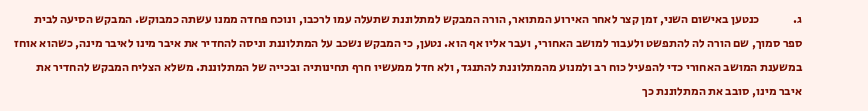ג.              כנטען באישום השני, זמן קצר לאחר האירוע המתואר, הורה המבקש למתלוננת שתעלה עמו לרכבו, ונוכח פחדה ממנו עשתה כמבוקש. המבקש הסיעה לבית ספר סמוך, שם הורה לה להתפשט ולעבור למושב האחורי, ועבר אליו אף הוא. נטען, כי המבקש נשכב על המתלוננת וניסה להחדיר את איבר מינו לאיבר מינה, כשהוא אוחז במשענת המושב האחורי כדי להפעיל כוח רב ולמנוע מהמתלוננת להתנגד, ולא חדל ממעשיו חרף תחינותיה ובכייה של המתלוננת. משלא הצליח המבקש להחדיר את איבר מינו, סובב את המתלוננת כך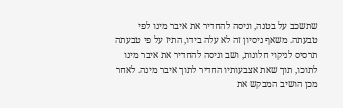שתשכב על בטנה, וניסה להחדיר את איבר מינו לפי טבעתה. משאף ניסיון זה לא עלה בידו, התיז על פי טבעתה תרסיס לניקוי חלונות, ושב וניסה להחדיר את איבר מינו לתוכו, תוך שאת אצבעותיו החדיר לתוך איבר מינה. לאחר מכן הושיב המבקש את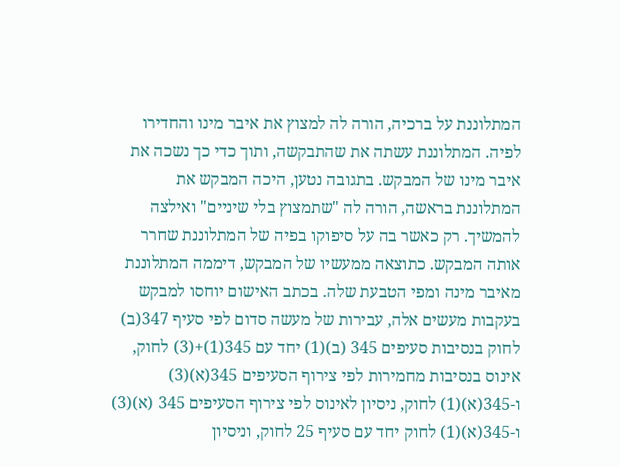המתלוננת על ברכיה, הורה לה למצוץ את איבר מינו והחדירו לפיה. המתלוננת עשתה את שהתבקשה, ותוך כדי כך נשכה את איבר מינו של המבקש. בתגובה נטען, היכה המבקש את המתלוננת בראשה, הורה לה "שתמצוץ בלי שיניים" ואילצה להמשיך. רק כאשר בה על סיפוקו בפיה של המתלוננת שחרר אותה המבקש. כתוצאה ממעשיו של המבקש, דיממה המתלוננת מאיבר מינה ומפי הטבעת שלה. בכתב האישום יוחסו למבקש בעקבות מעשים אלה, עבירות של מעשה סדום לפי סעיף 347(ב) לחוק בנסיבות סעיפים 345 (ב)(1) יחד עם 345(1)+(3) לחוק, אינוס בנסיבות מחמירות לפי צירוף הסעיפים 345(א)(3) ו-345(א)(1) לחוק, ניסיון לאינוס לפי צירוף הסעיפים 345 (א)(3) ו-345(א)(1) לחוק יחד עם סעיף 25 לחוק, וניסיון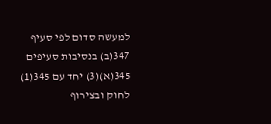למעשה סדום לפי סעיף 347(ב) בנסיבות סעיפים 345(א)(3) יחד עם 345(1) לחוק ובצירוף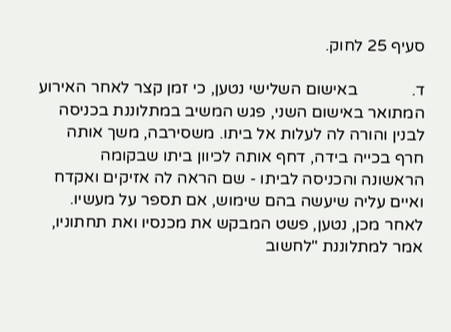סעיף 25 לחוק.

ד.             באישום השלישי נטען, כי זמן קצר לאחר האירוע המתואר באישום השני, פגש המשיב במתלוננת בכניסה לבנין והורה לה לעלות אל ביתו. משסירבה, משך אותה חרף בכייה בידה, דחף אותה לכיוון ביתו שבקומה הראשונה והכניסה לביתו - שם הראה לה אזיקים ואקדח ואיים עליה שיעשה בהם שימוש, אם תספר על מעשיו. לאחר מכן, נטען, פשט המבקש את מכנסיו ואת תחתוניו, אמר למתלוננת "לחשוב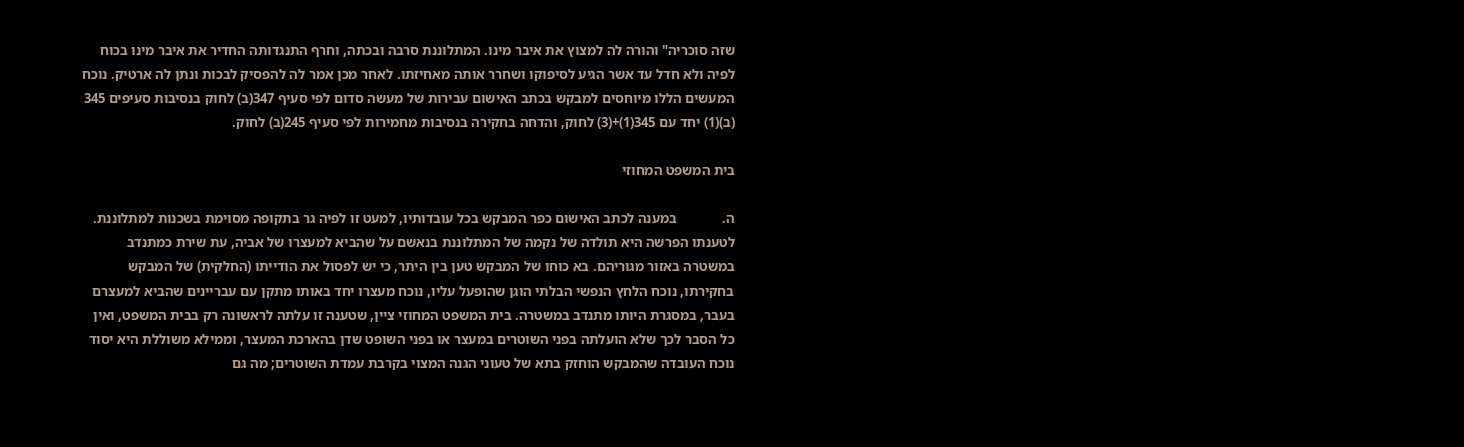שזה סוכריה" והורה לה למצוץ את איבר מינו. המתלוננת סרבה ובכתה, וחרף התנגדותה החדיר את איבר מינו בכוח לפיה ולא חדל עד אשר הגיע לסיפוקו ושחרר אותה מאחיזתו. לאחר מכן אמר לה להפסיק לבכות ונתן לה ארטיק. נוכח המעשים הללו מיוחסים למבקש בכתב האישום עבירות של מעשה סדום לפי סעיף 347(ב) לחוק בנסיבות סעיפים 345 (ב)(1) יחד עם 345(1)+(3) לחוק, והדחה בחקירה בנסיבות מחמירות לפי סעיף 245(ב) לחוק.

בית המשפט המחוזי

ה.             במענה לכתב האישום כפר המבקש בכל עובדותיו, למעט זו לפיה גר בתקופה מסוימת בשכנות למתלוננת. לטענתו הפרשה היא תולדה של נקמה של המתלוננת בנאשם על שהביא למעצרו של אביה, עת שירת כמתנדב במשטרה באזור מגוריהם. בא כוחו של המבקש טען בין היתר, כי יש לפסול את הודייתו (החלקית) של המבקש בחקירתו, נוכח הלחץ הנפשי הבלתי הוגן שהופעל עליו, נוכח מעצרו יחד באותו מתקן עם עבריינים שהביא למעצרם בעבר, במסגרת היותו מתנדב במשטרה. בית המשפט המחוזי ציין, שטענה זו עלתה לראשונה רק בבית המשפט, ואין כל הסבר לכך שלא הועלתה בפני השוטרים במעצר או בפני השופט שדן בהארכת המעצר, וממילא משוללת היא יסוד נוכח העובדה שהמבקש הוחזק בתא של טעוני הגנה המצוי בקרבת עמדת השוטרים; מה גם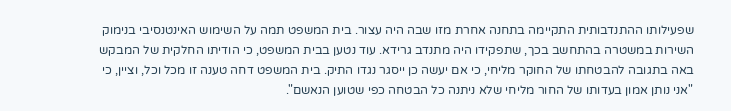שפעילותו ההתנדבותית התקיימה בתחנה אחרת מזו שבה היה עצור. בית המשפט תמה על השימוש האינטנסיבי בנימוק השירות במשטרה בהתחשב בכך, שתפקידו היה מתנדב גרידא. עוד נטען בבית המשפט, כי הודיתו החלקית של המבקש באה בתגובה להבטחתו של החוקר מליחי, כי אם יעשה כן ייסגר נגדו התיק. בית המשפט דחה טענה זו מכל וכל, וציין, כי "אני נותן אמון בעדותו של החור מליחי שלא ניתנה כל הבטחה כפי שטוען הנאשם".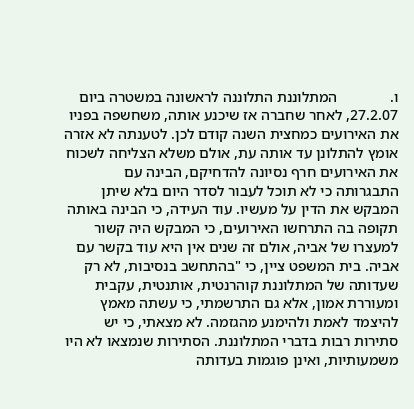ו.              המתלוננת התלוננה לראשונה במשטרה ביום 27.2.07, לאחר שחברה אז שיכנע אותה, משחשפה בפניו את האירועים כמחצית השנה קודם לכן. לטענתה לא אזרה אומץ להתלונן עד אותה עת, אולם משלא הצליחה לשכוח את האירועים חרף נסיונה להדחיקם, הבינה עם התבגרותה כי לא תוכל לעבור לסדר היום בלא שיתן המבקש את הדין על מעשיו. עוד העידה, כי הבינה באותה תקופה בה התרחשו האירועים, כי המבקש היה קשור למעצרו של אביה, אולם זה שנים אין היא עוד בקשר עם אביה. בית המשפט ציין, כי "בהתחשב בנסיבות, לא רק שעדותה של המתלוננת קוהרנטית, אותנטית, עקבית ומעוררת אמון, אלא גם התרשמתי, כי עשתה מאמץ להיצמד לאמת ולהימנע מהגזמה. לא מצאתי, כי יש סתירות רבות בדברי המתלוננת. הסתירות שנמצאו לא היו משמעותיות, ואינן פוגמות בעדותה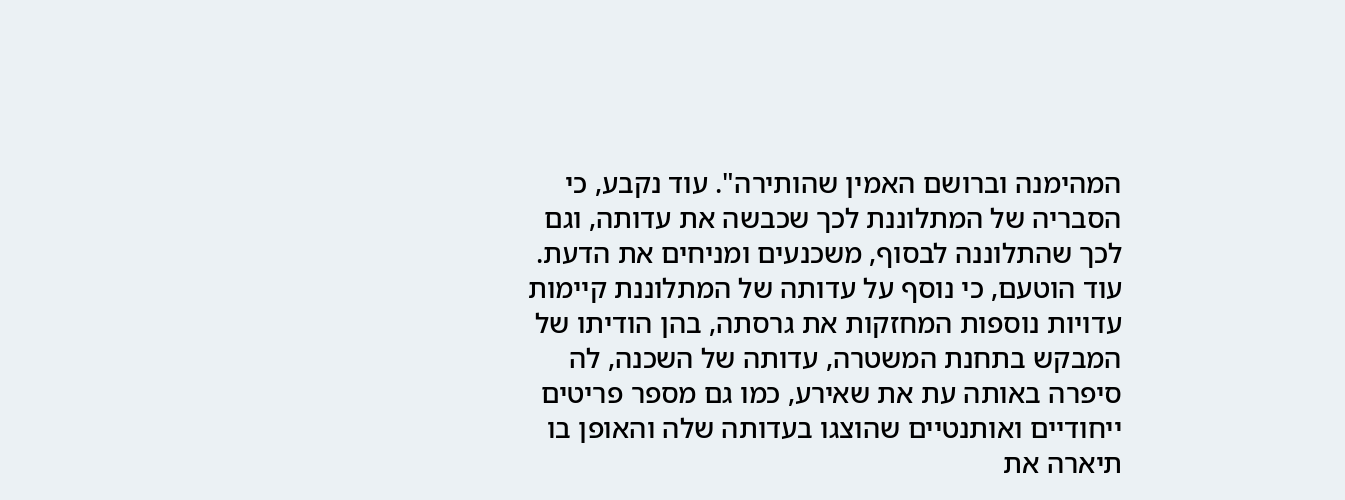המהימנה וברושם האמין שהותירה". עוד נקבע, כי הסבריה של המתלוננת לכך שכבשה את עדותה, וגם לכך שהתלוננה לבסוף, משכנעים ומניחים את הדעת. עוד הוטעם, כי נוסף על עדותה של המתלוננת קיימות עדויות נוספות המחזקות את גרסתה, בהן הודיתו של המבקש בתחנת המשטרה, עדותה של השכנה, לה סיפרה באותה עת את שאירע, כמו גם מספר פריטים ייחודיים ואותנטיים שהוצגו בעדותה שלה והאופן בו תיארה את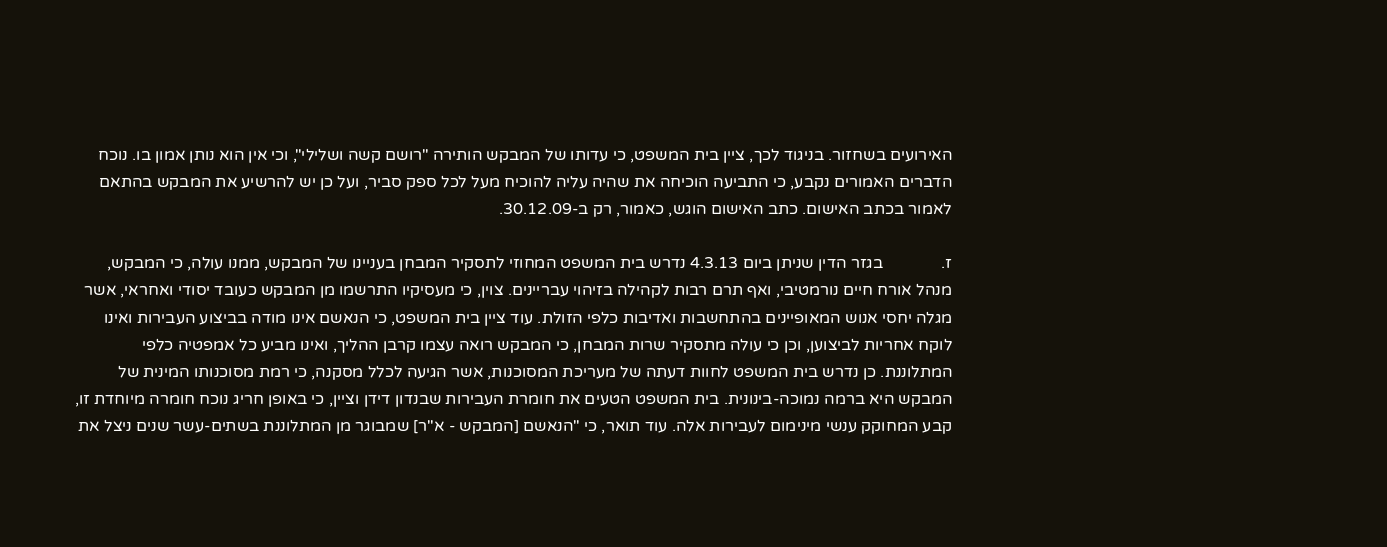האירועים בשחזור. בניגוד לכך, ציין בית המשפט, כי עדותו של המבקש הותירה "רושם קשה ושלילי", וכי אין הוא נותן אמון בו. נוכח הדברים האמורים נקבע, כי התביעה הוכיחה את שהיה עליה להוכיח מעל לכל ספק סביר, ועל כן יש להרשיע את המבקש בהתאם לאמור בכתב האישום. כתב האישום הוגש, כאמור, רק ב-30.12.09.

ז.              בגזר הדין שניתן ביום 4.3.13 נדרש בית המשפט המחוזי לתסקיר המבחן בעניינו של המבקש, ממנו עולה, כי המבקש, מנהל אורח חיים נורמטיבי, ואף תרם רבות לקהילה בזיהוי עבריינים. צוין, כי מעסיקיו התרשמו מן המבקש כעובד יסודי ואחראי, אשר מגלה יחסי אנוש המאופיינים בהתחשבות ואדיבות כלפי הזולת. עוד ציין בית המשפט, כי הנאשם אינו מודה בביצוע העבירות ואינו לוקח אחריות לביצוען, וכן כי עולה מתסקיר שרות המבחן, כי המבקש רואה עצמו קרבן ההליך, ואינו מביע כל אמפטיה כלפי המתלוננת. כן נדרש בית המשפט לחוות דעתה של מעריכת המסוכנות, אשר הגיעה לכלל מסקנה, כי רמת מסוכנותו המינית של המבקש היא ברמה נמוכה-בינונית. בית המשפט הטעים את חומרת העבירות שבנדון דידן וציין, כי באופן חריג נוכח חומרה מיוחדת זו, קבע המחוקק ענשי מינימום לעבירות אלה. עוד תואר, כי "הנאשם [המבקש - א"ר] שמבוגר מן המתלוננת בשתים-עשר שנים ניצל את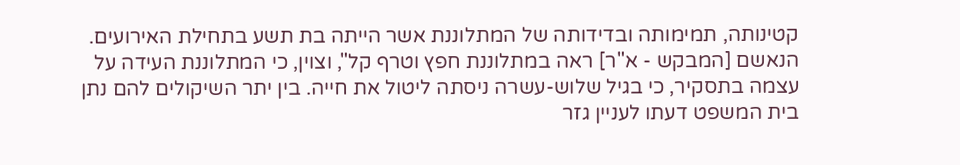קטינותה, תמימותה ובדידותה של המתלוננת אשר הייתה בת תשע בתחילת האירועים. הנאשם [המבקש - א"ר] ראה במתלוננת חפץ וטרף קל", וצוין, כי המתלוננת העידה על עצמה בתסקיר, כי בגיל שלוש-עשרה ניסתה ליטול את חייה. בין יתר השיקולים להם נתן בית המשפט דעתו לעניין גזר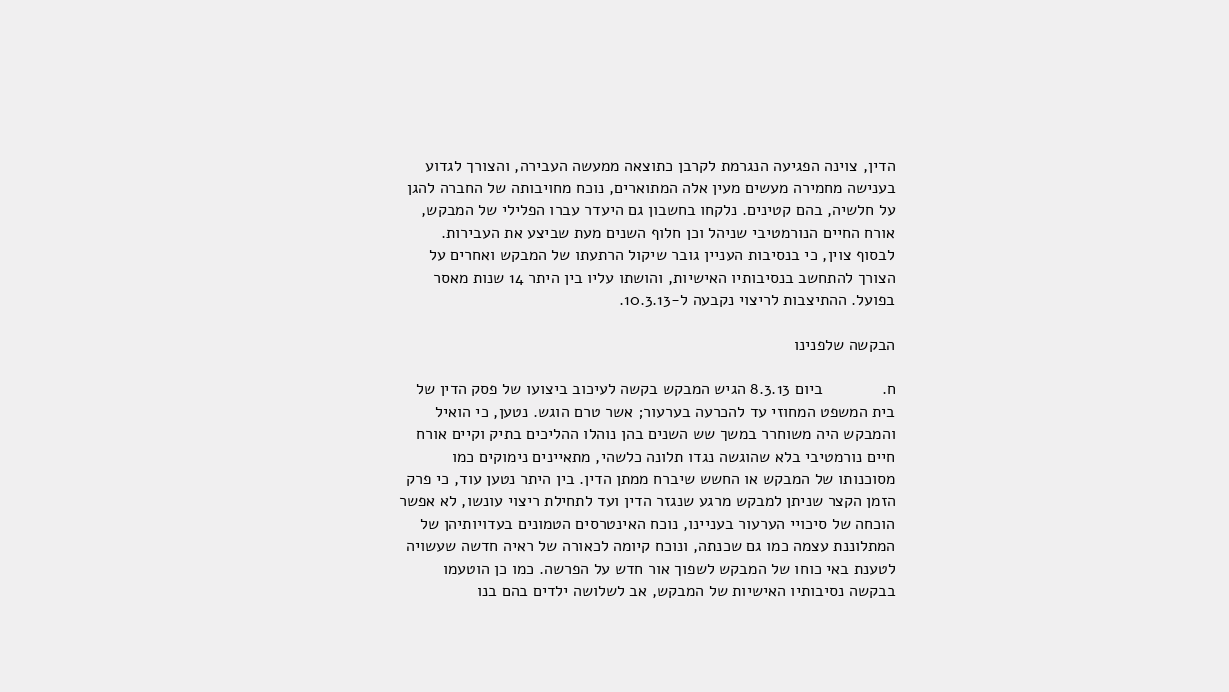הדין, צוינה הפגיעה הנגרמת לקרבן כתוצאה ממעשה העבירה, והצורך לגדוע בענישה מחמירה מעשים מעין אלה המתוארים, נוכח מחויבותה של החברה להגן על חלשיה, בהם קטינים. נלקחו בחשבון גם היעדר עברו הפלילי של המבקש, אורח החיים הנורמטיבי שניהל וכן חלוף השנים מעת שביצע את העבירות. לבסוף צוין, כי בנסיבות העניין גובר שיקול הרתעתו של המבקש ואחרים על הצורך להתחשב בנסיבותיו האישיות, והושתו עליו בין היתר 14 שנות מאסר בפועל. ההתיצבות לריצוי נקבעה ל-10.3.13.

הבקשה שלפנינו

ח.             ביום 8.3.13 הגיש המבקש בקשה לעיכוב ביצועו של פסק הדין של בית המשפט המחוזי עד להכרעה בערעור; אשר טרם הוגש. נטען, כי הואיל והמבקש היה משוחרר במשך שש השנים בהן נוהלו ההליכים בתיק וקיים אורח חיים נורמטיבי בלא שהוגשה נגדו תלונה כלשהי, מתאיינים נימוקים כמו מסוכנותו של המבקש או החשש שיברח ממתן הדין. בין היתר נטען עוד, כי פרק הזמן הקצר שניתן למבקש מרגע שנגזר הדין ועד לתחילת ריצוי עונשו, לא אפשר הוכחה של סיכויי הערעור בעניינו, נוכח האינטרסים הטמונים בעדויותיהן של המתלוננת עצמה כמו גם שכנתה, ונוכח קיומה לכאורה של ראיה חדשה שעשויה לטענת באי כוחו של המבקש לשפוך אור חדש על הפרשה. כמו כן הוטעמו בבקשה נסיבותיו האישיות של המבקש, אב לשלושה ילדים בהם בנו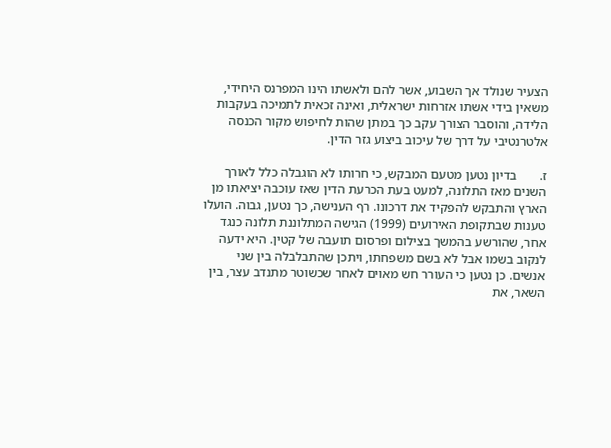הצעיר שנולד אך השבוע, אשר להם ולאשתו הינו המפרנס היחידי, משאין בידי אשתו אזרחות ישראלית, ואינה זכאית לתמיכה בעקבות הלידה, והוסבר הצורך עקב כך במתן שהות לחיפוש מקור הכנסה אלטרנטיבי על דרך של עיכוב ביצוע גזר הדין.

ז.       בדיון נטען מטעם המבקש, כי חרותו לא הוגבלה כלל לאורך השנים מאז התלונה, למעט בעת הכרעת הדין שאז עוכבה יציאתו מן הארץ והתבקש להפקיד את דרכונו. רף הענישה, כך נטען, גבוה. הועלו טענות שבתקופת האירועים (1999) הגישה המתלוננת תלונה כנגד אחר, שהורשע בהמשך בצילום ופרסום תועבה של קטין. היא ידעה לנקוב בשמו אבל לא בשם משפחתו, ויתכן שהתבלבלה בין שני אנשים. כן נטען כי העורר חש מאוים לאחר שכשוטר מתנדב עצר, בין השאר, את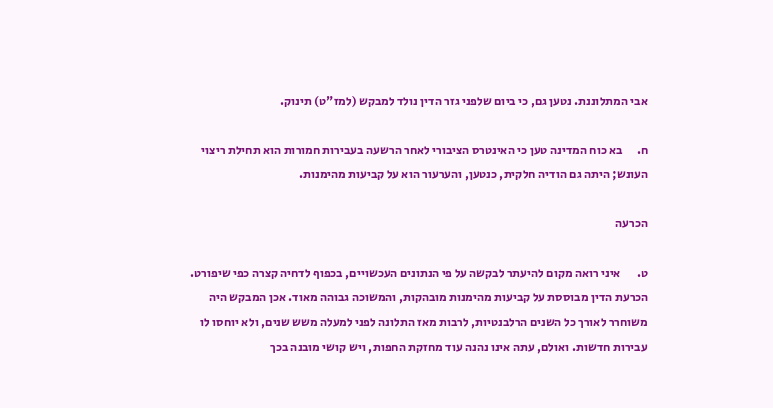אבי המתלוננת. נטען גם, כי ביום שלפני גזר הדין נולד למבקש (למז"ט) תינוק.

ח.      בא כוח המדינה טען כי האינטרס הציבורי לאחר הרשעה בעבירות חמורות הוא תחילת ריצוי העונש; היתה גם הודיה חלקית, כנטען, והערעור הוא על קביעות מהימנות.

הכרעה

ט.       איני רואה מקום להיעתר לבקשה על פי הנתונים העכשויים, בכפוף לדחיה קצרה כפי שיפורט. הכרעת הדין מבוססת על קביעות מהימנות מובהקות, והמשוכה גבוהה מאוד. אכן המבקש היה משוחרר לאורך כל השנים הרלבנטיות, לרבות מאז התלונה לפני למעלה משש שנים, ולא יוחסו לו עבירות חדשות. ואולם, עתה אינו נהנה עוד מחזקת החפות, ויש קושי מובנה בכך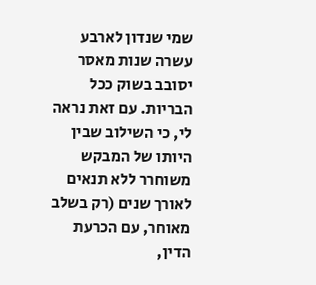שמי שנדון לארבע עשרה שנות מאסר יסובב בשוק ככל הבריות. עם זאת נראה לי, כי השילוב שבין היותו של המבקש משוחרר ללא תנאים לאורך שנים (רק בשלב מאוחר, עם הכרעת הדין,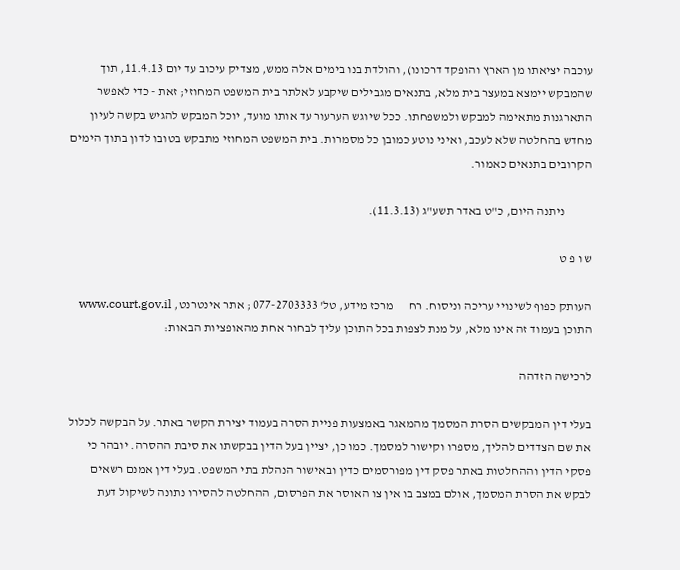עוכבה יציאתו מן הארץ והופקד דרכונו), והולדת בנו בימים אלה ממש, מצדיק עיכוב עד יום 11.4.13, תוך שהמבקש יימצא במעצר בית מלא, בתנאים מגבילים שיקבע לאלתר בית המשפט המחוזי; זאת - כדי לאפשר התארגנות מתאימה למבקש ולמשפחתו. ככל שיוגש הערעור עד אותו מועד, יוכל המבקש להגיש בקשה לעיון מחדש בהחלטה שלא לעכב, ואיני נוטע כמובן כל מסמרות. בית המשפט המחוזי מתבקש בטובו לדון בתוך הימים הקרובים בתנאים כאמור.

           ניתנה היום, כ"ט באדר תשע"ג (11.3.13).

ש ו פ ט

העותק כפוף לשינויי עריכה וניסוח. רח      מרכז מידע, טל' 077-2703333 ; אתר אינטרנט, www.court.gov.il התוכן בעמוד זה אינו מלא, על מנת לצפות בכל התוכן עליך לבחור אחת מהאופציות הבאות:

לרכישה הזדהה

בעלי דין המבקשים הסרת המסמך מהמאגר באמצעות פניית הסרה בעמוד יצירת הקשר באתר. על הבקשה לכלול את שם הצדדים להליך, מספרו וקישור למסמך. כמו כן, יציין בעל הדין בבקשתו את סיבת ההסרה. יובהר כי פסקי הדין וההחלטות באתר פסק דין מפורסמים כדין ובאישור הנהלת בתי המשפט. בעלי דין אמנם רשאים לבקש את הסרת המסמך, אולם במצב בו אין צו האוסר את הפרסום, ההחלטה להסירו נתונה לשיקול דעת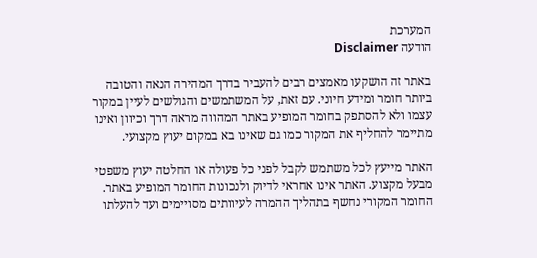המערכת
הודעה Disclaimer

באתר זה הושקעו מאמצים רבים להעביר בדרך המהירה הנאה והטובה ביותר חומר ומידע חיוני. עם זאת, על המשתמשים והגולשים לעיין במקור עצמו ולא להסתפק בחומר המופיע באתר המהווה מראה דרך וכיוון ואינו מתיימר להחליף את המקור כמו גם שאינו בא במקום יעוץ מקצועי.

האתר מייעץ לכל משתמש לקבל לפני כל פעולה או החלטה יעוץ משפטי מבעל מקצוע. האתר אינו אחראי לדיוק ולנכונות החומר המופיע באתר. החומר המקורי נחשף בתהליך ההמרה לעיוותים מסויימים ועד להעלתו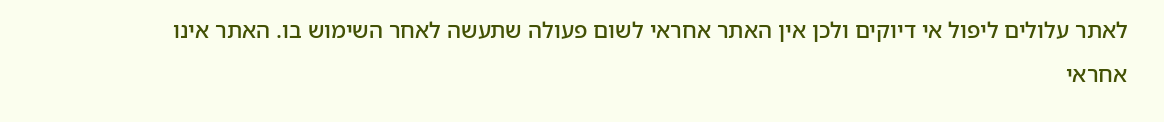לאתר עלולים ליפול אי דיוקים ולכן אין האתר אחראי לשום פעולה שתעשה לאחר השימוש בו. האתר אינו אחראי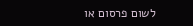לשום פרסום או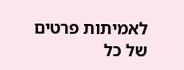לאמיתות פרטים של כל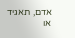אדם, תאגיד או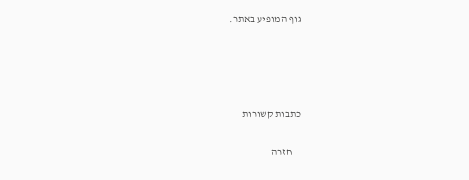גוף המופיע באתר.




כתבות קשורות

    חזרה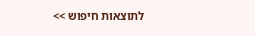לתוצאות חיפוש >>